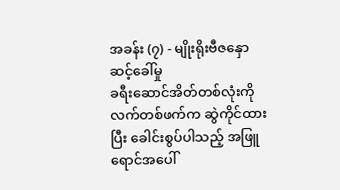အခန်း (၇) - မျိုးရိုးဗီဇနှောဆင့်ခေါ်မှု
ခရီးဆောင်အိတ်တစ်လုံးကို လက်တစ်ဖက်က ဆွဲကိုင်ထားပြီး ခေါင်းစွပ်ပါသည့် အဖြူရောင်အပေါ်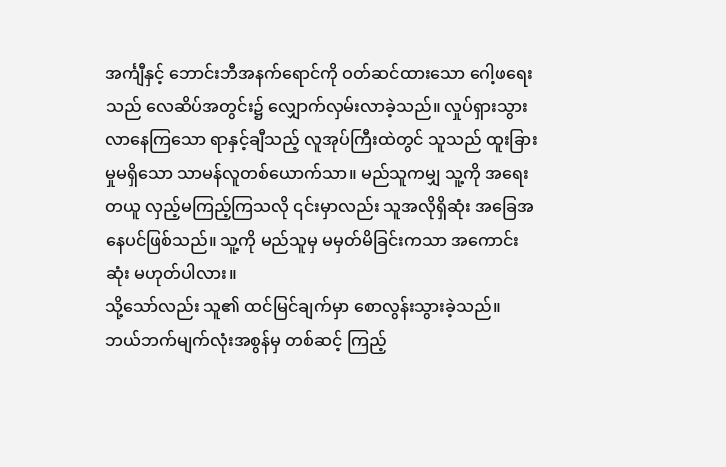အင်္ကျီနှင့် ဘောင်းဘီအနက်ရောင်ကို ဝတ်ဆင်ထားသော ဂေါ့ဖရေးသည် လေဆိပ်အတွင်း၌ လျှောက်လှမ်းလာခဲ့သည်။ လှုပ်ရှားသွားလာနေကြသော ရာနှင့်ချီသည့် လူအုပ်ကြီးထဲတွင် သူသည် ထူးခြားမှုမရှိသော သာမန်လူတစ်ယောက်သာ။ မည်သူကမျှ သူ့ကို အရေးတယူ လှည့်မကြည့်ကြသလို ၎င်းမှာလည်း သူအလိုရှိဆုံး အခြေအနေပင်ဖြစ်သည်။ သူ့ကို မည်သူမှ မမှတ်မိခြင်းကသာ အကောင်းဆုံး မဟုတ်ပါလား။
သို့သော်လည်း သူ၏ ထင်မြင်ချက်မှာ စောလွန်းသွားခဲ့သည်။ ဘယ်ဘက်မျက်လုံးအစွန်မှ တစ်ဆင့် ကြည့်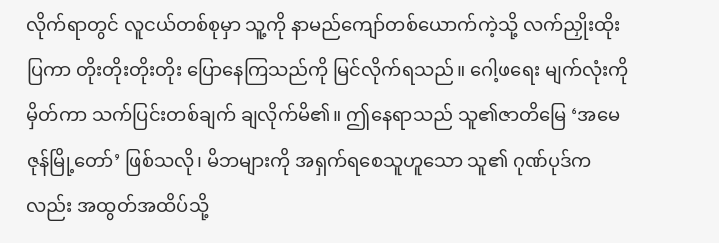လိုက်ရာတွင် လူငယ်တစ်စုမှာ သူ့ကို နာမည်ကျော်တစ်ယောက်ကဲ့သို့ လက်ညှိုးထိုးပြကာ တိုးတိုးတိုးတိုး ပြောနေကြသည်ကို မြင်လိုက်ရသည်။ ဂေါ့ဖရေး မျက်လုံးကိုမှိတ်ကာ သက်ပြင်းတစ်ချက် ချလိုက်မိ၏။ ဤနေရာသည် သူ၏ဇာတိမြေ ‘အမေဇုန်မြို့တော်’ ဖြစ်သလို၊ မိဘများကို အရှက်ရစေသူဟူသော သူ၏ ဂုဏ်ပုဒ်ကလည်း အထွတ်အထိပ်သို့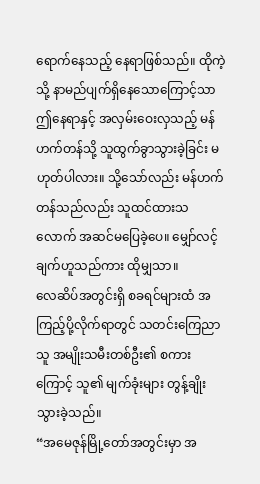ရောက်နေသည့် နေရာဖြစ်သည်။ ထိုကဲ့သို့ နာမည်ပျက်ရှိနေသောကြောင့်သာ ဤနေရာနှင့် အလှမ်းဝေးလှသည့် မန်ဟက်တန်သို့ သူထွက်ခွာသွားခဲ့ခြင်း မဟုတ်ပါလား။ သို့သော်လည်း မန်ဟက်တန်သည်လည်း သူထင်ထားသလောက် အဆင်မပြေခဲ့ပေ။ မျှော်လင့်ချက်ဟူသည်ကား ထိုမျှသာ။
လေဆိပ်အတွင်းရှိ စခရင်များထံ အကြည့်ပို့လိုက်ရာတွင် သတင်းကြေညာသူ အမျိုးသမီးတစ်ဦး၏ စကားကြောင့် သူ၏ မျက်ခုံးများ တွန့်ချိုးသွားခဲ့သည်။
“အမေဇုန်မြို့တော်အတွင်းမှာ အ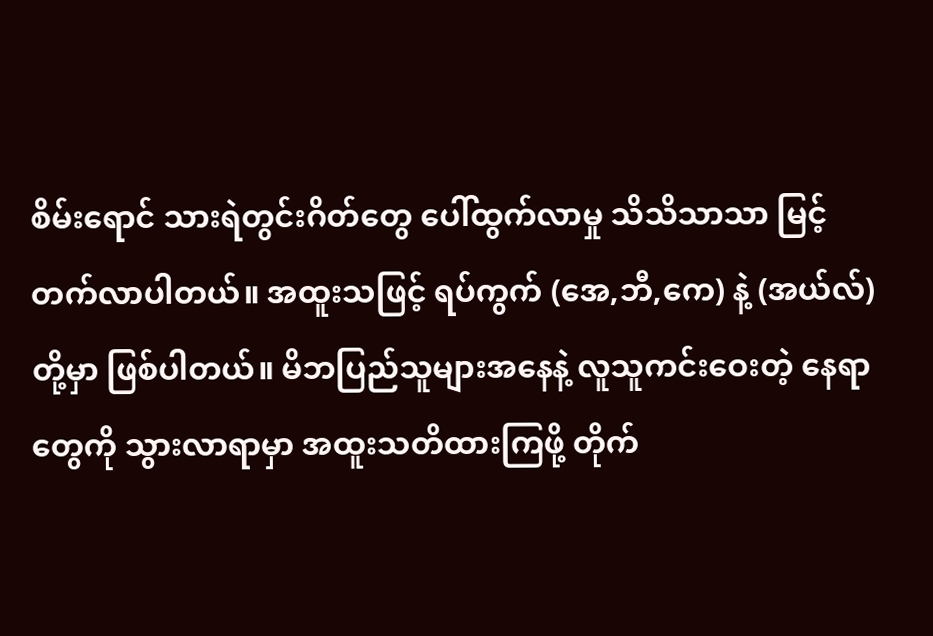စိမ်းရောင် သားရဲတွင်းဂိတ်တွေ ပေါ်ထွက်လာမှု သိသိသာသာ မြင့်တက်လာပါတယ်။ အထူးသဖြင့် ရပ်ကွက် (အေ,ဘီ,ကေ) နဲ့ (အယ်လ်) တို့မှာ ဖြစ်ပါတယ်။ မိဘပြည်သူများအနေနဲ့ လူသူကင်းဝေးတဲ့ နေရာတွေကို သွားလာရာမှာ အထူးသတိထားကြဖို့ တိုက်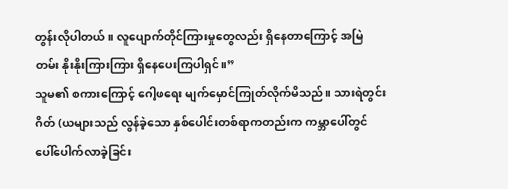တွန်းလိုပါတယ်။ လူပျောက်တိုင်ကြားမှုတွေလည်း ရှိနေတာကြောင့် အမြဲတမ်း နိုးနိုးကြားကြား ရှိနေပေးကြပါရှင်။”
သူမ၏ စကားကြောင့် ဂေါ့ဖရေး မျက်မှောင်ကြုတ်လိုက်မိသည်။ သားရဲတွင်းဂိတ် (ယများသည် လွန်ခဲ့သော နှစ်ပေါင်းတစ်ရာကတည်းက ကမ္ဘာပေါ်တွင် ပေါ်ပေါက်လာခဲ့ခြင်း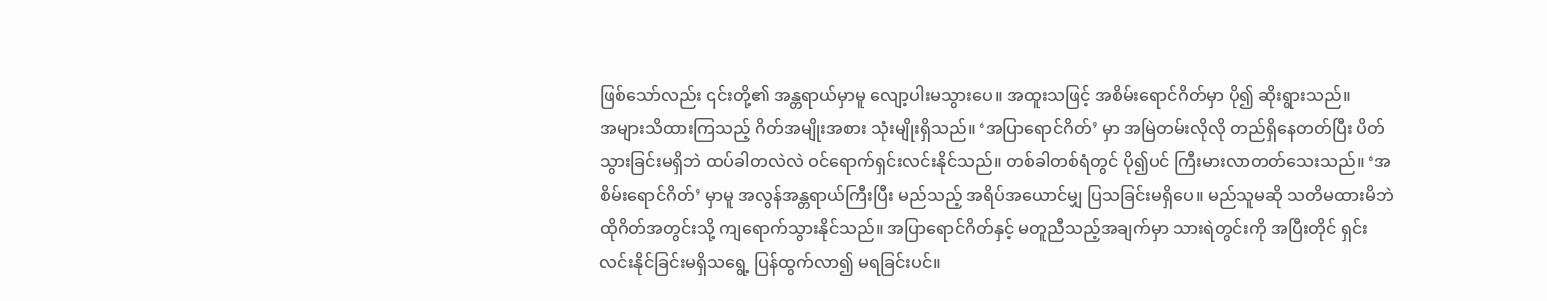ဖြစ်သော်လည်း ၎င်းတို့၏ အန္တရာယ်မှာမူ လျော့ပါးမသွားပေ။ အထူးသဖြင့် အစိမ်းရောင်ဂိတ်မှာ ပို၍ ဆိုးရွားသည်။
အများသိထားကြသည့် ဂိတ်အမျိုးအစား သုံးမျိုးရှိသည်။ ‘အပြာရောင်ဂိတ်’ မှာ အမြဲတမ်းလိုလို တည်ရှိနေတတ်ပြီး ပိတ်သွားခြင်းမရှိဘဲ ထပ်ခါတလဲလဲ ဝင်ရောက်ရှင်းလင်းနိုင်သည်။ တစ်ခါတစ်ရံတွင် ပို၍ပင် ကြီးမားလာတတ်သေးသည်။ ‘အစိမ်းရောင်ဂိတ်’ မှာမူ အလွန်အန္တရာယ်ကြီးပြီး မည်သည့် အရိပ်အယောင်မျှ ပြသခြင်းမရှိပေ။ မည်သူမဆို သတိမထားမိဘဲ ထိုဂိတ်အတွင်းသို့ ကျရောက်သွားနိုင်သည်။ အပြာရောင်ဂိတ်နှင့် မတူညီသည့်အချက်မှာ သားရဲတွင်းကို အပြီးတိုင် ရှင်းလင်းနိုင်ခြင်းမရှိသရွေ့ ပြန်ထွက်လာ၍ မရခြင်းပင်။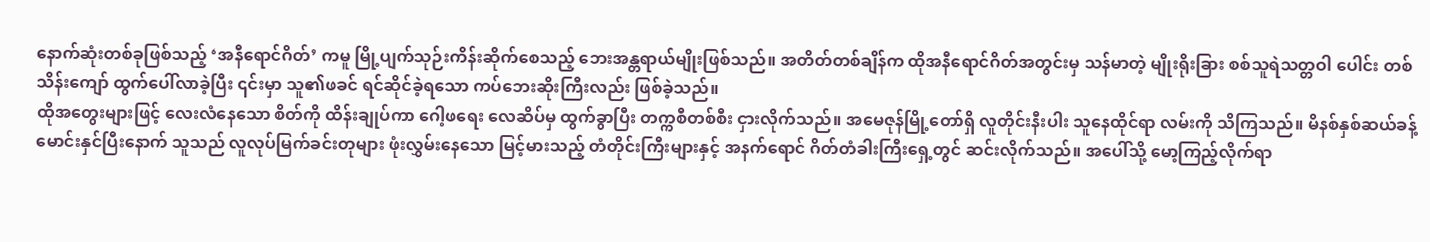နောက်ဆုံးတစ်ခုဖြစ်သည့် ‘အနီရောင်ဂိတ်’ ကမူ မြို့ပျက်သုဉ်းကိန်းဆိုက်စေသည့် ဘေးအန္တရာယ်မျိုးဖြစ်သည်။ အတိတ်တစ်ချိန်က ထိုအနီရောင်ဂိတ်အတွင်းမှ သန်မာတဲ့ မျိုးရိုးခြား စစ်သူရဲသတ္တဝါ ပေါင်း တစ်သိန်းကျော် ထွက်ပေါ်လာခဲ့ပြီး ၎င်းမှာ သူ၏ဖခင် ရင်ဆိုင်ခဲ့ရသော ကပ်ဘေးဆိုးကြီးလည်း ဖြစ်ခဲ့သည်။
ထိုအတွေးများဖြင့် လေးလံနေသော စိတ်ကို ထိန်းချုပ်ကာ ဂေါ့ဖရေး လေဆိပ်မှ ထွက်ခွာပြီး တက္ကစီတစ်စီး ငှားလိုက်သည်။ အမေဇုန်မြို့တော်ရှိ လူတိုင်းနီးပါး သူနေထိုင်ရာ လမ်းကို သိကြသည်။ မိနစ်နှစ်ဆယ်ခန့် မောင်းနှင်ပြီးနောက် သူသည် လူလုပ်မြက်ခင်းတုများ ဖုံးလွှမ်းနေသော မြင့်မားသည့် တံတိုင်းကြီးများနှင့် အနက်ရောင် ဂိတ်တံခါးကြီးရှေ့တွင် ဆင်းလိုက်သည်။ အပေါ်သို့ မော့ကြည့်လိုက်ရာ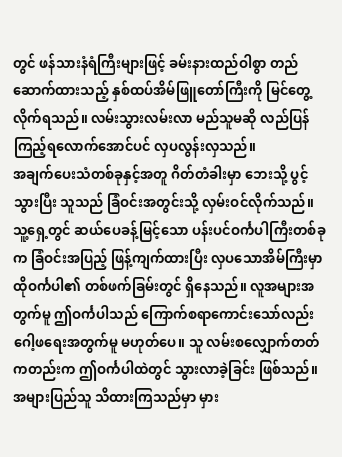တွင် ဖန်သားနံရံကြီးများဖြင့် ခမ်းနားထည်ဝါစွာ တည်ဆောက်ထားသည့် နှစ်ထပ်အိမ်ဖြူတော်ကြီးကို မြင်တွေ့လိုက်ရသည်။ လမ်းသွားလမ်းလာ မည်သူမဆို လည်ပြန်ကြည့်ရလောက်အောင်ပင် လှပလွန်းလှသည်။
အချက်ပေးသံတစ်ခုနှင့်အတူ ဂိတ်တံခါးမှာ ဘေးသို့ ပွင့်သွားပြီး သူသည် ခြံဝင်းအတွင်းသို့ လှမ်းဝင်လိုက်သည်။ သူ့ရှေ့တွင် ဆယ်ပေခန့်မြင့်သော ပန်းပင်ဝင်္ကပါကြီးတစ်ခုက ခြံဝင်းအပြည့် ဖြန့်ကျက်ထားပြီး လှပသောအိမ်ကြီးမှာ ထိုဝင်္ကပါ၏ တစ်ဖက်ခြမ်းတွင် ရှိနေသည်။ လူအများအတွက်မူ ဤဝင်္ကပါသည် ကြောက်စရာကောင်းသော်လည်း ဂေါ့ဖရေးအတွက်မူ မဟုတ်ပေ။ သူ လမ်းစလျှောက်တတ်ကတည်းက ဤဝင်္ကပါထဲတွင် သွားလာခဲ့ခြင်း ဖြစ်သည်။
အများပြည်သူ သိထားကြသည်မှာ မှား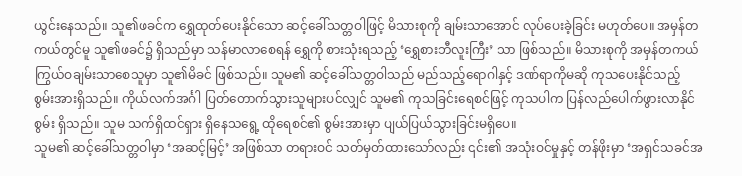ယွင်းနေသည်။ သူ၏ဖခင်က ရွှေထုတ်ပေးနိုင်သော ဆင့်ခေါ်သတ္တဝါဖြင့် မိသားစုကို ချမ်းသာအောင် လုပ်ပေးခဲ့ခြင်း မဟုတ်ပေ။ အမှန်တကယ်တွင်မူ သူ၏ဖခင်၌ ရှိသည်မှာ သန်မာလာစေရန် ရွှေကို စားသုံးရသည့် ‘ရွှေစားဘီလူးကြီး’ သာ ဖြစ်သည်။ မိသားစုကို အမှန်တကယ် ကြွယ်ဝချမ်းသာစေသူမှာ သူ၏မိခင် ဖြစ်သည်။ သူမ၏ ဆင့်ခေါ်သတ္တဝါသည် မည်သည့်ရောဂါနှင့် ဒဏ်ရာကိုမဆို ကုသပေးနိုင်သည့် စွမ်းအားရှိသည်။ ကိုယ်လက်အင်္ဂါ ပြတ်တောက်သွားသူများပင်လျှင် သူမ၏ ကုသခြင်းရေစင်ဖြင့် ကုသပါက ပြန်လည်ပေါက်ဖွားလာနိုင်စွမ်း ရှိသည်။ သူမ သက်ရှိထင်ရှား ရှိနေသရွေ့ ထိုရေစင်၏ စွမ်းအားမှာ ပျယ်ပြယ်သွားခြင်းမရှိပေ။
သူမ၏ ဆင့်ခေါ်သတ္တဝါမှာ ‘အဆင့်မြင့်’ အဖြစ်သာ တရားဝင် သတ်မှတ်ထားသော်လည်း ၎င်း၏ အသုံးဝင်မှုနှင့် တန်ဖိုးမှာ ‘အရှင်သခင်အ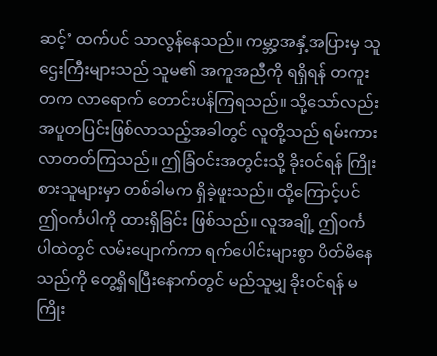ဆင့်’ ထက်ပင် သာလွန်နေသည်။ ကမ္ဘာ့အနှံ့အပြားမှ သူဌေးကြီးများသည် သူမ၏ အကူအညီကို ရရှိရန် တကူးတက လာရောက် တောင်းပန်ကြရသည်။ သို့သော်လည်း အပူတပြင်းဖြစ်လာသည့်အခါတွင် လူတို့သည် ရမ်းကားလာတတ်ကြသည်။ ဤခြံဝင်းအတွင်းသို့ ခိုးဝင်ရန် ကြိုးစားသူများမှာ တစ်ခါမက ရှိခဲ့ဖူးသည်။ ထို့ကြောင့်ပင် ဤဝင်္ကပါကို ထားရှိခြင်း ဖြစ်သည်။ လူအချို့ ဤဝင်္ကပါထဲတွင် လမ်းပျောက်ကာ ရက်ပေါင်းများစွာ ပိတ်မိနေသည်ကို တွေ့ရှိရပြီးနောက်တွင် မည်သူမျှ ခိုးဝင်ရန် မကြိုး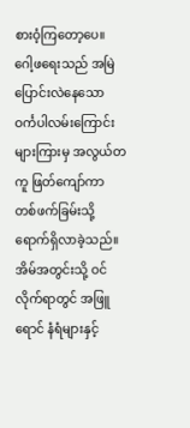စားဝံ့ကြတော့ပေ။
ဂေါ့ဖရေးသည် အမြဲပြောင်းလဲနေသော ဝင်္ကပါလမ်းကြောင်းများကြားမှ အလွယ်တကူ ဖြတ်ကျော်ကာ တစ်ဖက်ခြမ်းသို့ ရောက်ရှိလာခဲ့သည်။ အိမ်အတွင်းသို့ ဝင်လိုက်ရာတွင် အဖြူရောင် နံရံများနှင့်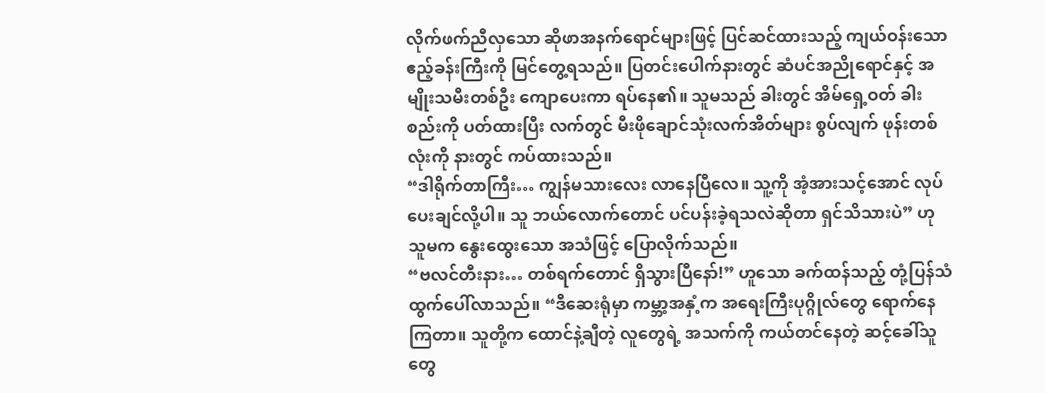လိုက်ဖက်ညီလှသော ဆိုဖာအနက်ရောင်များဖြင့် ပြင်ဆင်ထားသည့် ကျယ်ဝန်းသော ဧည့်ခန်းကြီးကို မြင်တွေ့ရသည်။ ပြတင်းပေါက်နားတွင် ဆံပင်အညိုရောင်နှင့် အမျိုးသမီးတစ်ဦး ကျောပေးကာ ရပ်နေ၏။ သူမသည် ခါးတွင် အိမ်ရှေ့ဝတ် ခါးစည်းကို ပတ်ထားပြီး လက်တွင် မီးဖိုချောင်သုံးလက်အိတ်များ စွပ်လျက် ဖုန်းတစ်လုံးကို နားတွင် ကပ်ထားသည်။
“ဒါရိုက်တာကြီး… ကျွန်မသားလေး လာနေပြီလေ။ သူ့ကို အံ့အားသင့်အောင် လုပ်ပေးချင်လို့ပါ။ သူ ဘယ်လောက်တောင် ပင်ပန်းခဲ့ရသလဲဆိုတာ ရှင်သိသားပဲ” ဟု သူမက နွေးထွေးသော အသံဖြင့် ပြောလိုက်သည်။
“ဗလင်တီးနား… တစ်ရက်တောင် ရှိသွားပြီနော်!” ဟူသော ခက်ထန်သည့် တုံ့ပြန်သံ ထွက်ပေါ်လာသည်။ “ဒီဆေးရုံမှာ ကမ္ဘာ့အနှံ့က အရေးကြီးပုဂ္ဂိုလ်တွေ ရောက်နေကြတာ။ သူတို့က ထောင်နဲ့ချီတဲ့ လူတွေရဲ့ အသက်ကို ကယ်တင်နေတဲ့ ဆင့်ခေါ်သူတွေ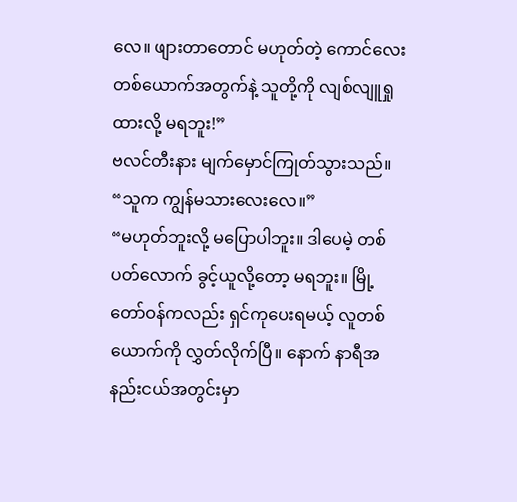လေ။ ဖျားတာတောင် မဟုတ်တဲ့ ကောင်လေးတစ်ယောက်အတွက်နဲ့ သူတို့ကို လျစ်လျူရှုထားလို့ မရဘူး!”
ဗလင်တီးနား မျက်မှောင်ကြုတ်သွားသည်။ “သူက ကျွန်မသားလေးလေ။”
“မဟုတ်ဘူးလို့ မပြောပါဘူး။ ဒါပေမဲ့ တစ်ပတ်လောက် ခွင့်ယူလို့တော့ မရဘူး။ မြို့တော်ဝန်ကလည်း ရှင်ကုပေးရမယ့် လူတစ်ယောက်ကို လွှတ်လိုက်ပြီ။ နောက် နာရီအနည်းငယ်အတွင်းမှာ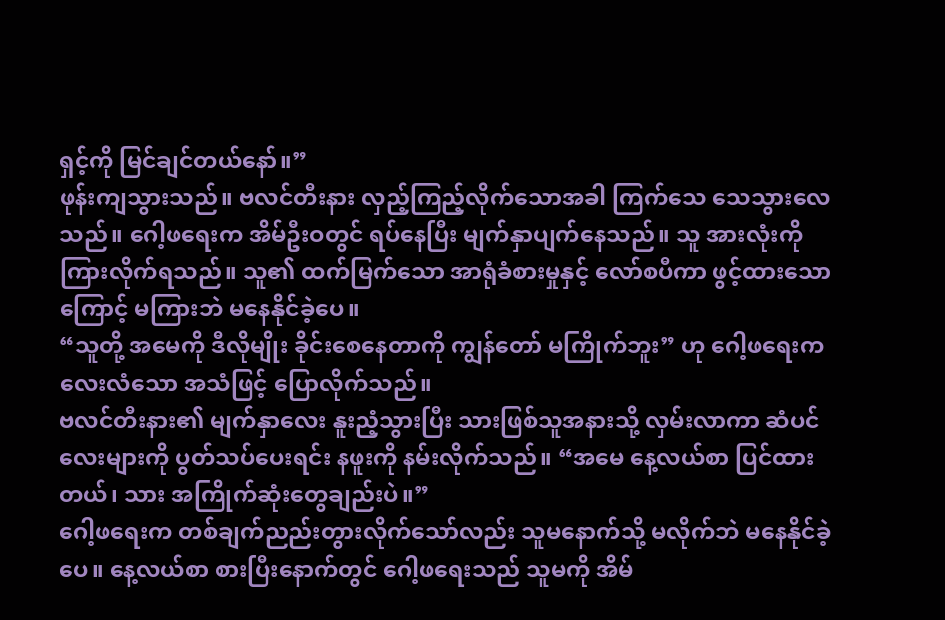ရှင့်ကို မြင်ချင်တယ်နော်။”
ဖုန်းကျသွားသည်။ ဗလင်တီးနား လှည့်ကြည့်လိုက်သောအခါ ကြက်သေ သေသွားလေသည်။ ဂေါ့ဖရေးက အိမ်ဦးဝတွင် ရပ်နေပြီး မျက်နှာပျက်နေသည်။ သူ အားလုံးကို ကြားလိုက်ရသည်။ သူ၏ ထက်မြက်သော အာရုံခံစားမှုနှင့် လော်စပီကာ ဖွင့်ထားသောကြောင့် မကြားဘဲ မနေနိုင်ခဲ့ပေ။
“သူတို့ အမေကို ဒီလိုမျိုး ခိုင်းစေနေတာကို ကျွန်တော် မကြိုက်ဘူး” ဟု ဂေါ့ဖရေးက လေးလံသော အသံဖြင့် ပြောလိုက်သည်။
ဗလင်တီးနား၏ မျက်နှာလေး နူးညံ့သွားပြီး သားဖြစ်သူအနားသို့ လှမ်းလာကာ ဆံပင်လေးများကို ပွတ်သပ်ပေးရင်း နဖူးကို နမ်းလိုက်သည်။ “အမေ နေ့လယ်စာ ပြင်ထားတယ်၊ သား အကြိုက်ဆုံးတွေချည်းပဲ။”
ဂေါ့ဖရေးက တစ်ချက်ညည်းတွားလိုက်သော်လည်း သူမနောက်သို့ မလိုက်ဘဲ မနေနိုင်ခဲ့ပေ။ နေ့လယ်စာ စားပြီးနောက်တွင် ဂေါ့ဖရေးသည် သူမကို အိမ်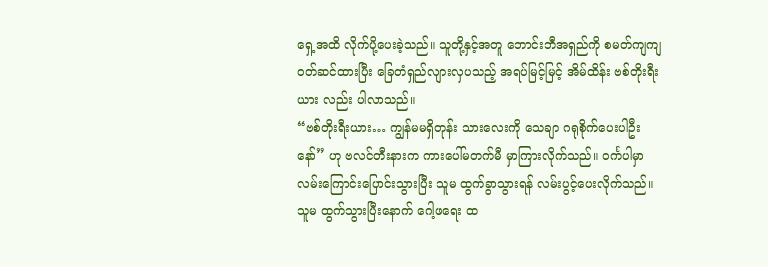ရှေ့အထိ လိုက်ပို့ပေးခဲ့သည်။ သူတို့နှင့်အတူ ဘောင်းဘီအရှည်ကို စမတ်ကျကျ ဝတ်ဆင်ထားပြီး ခြေတံရှည်လျားလှပသည့် အရပ်မြင့်မြင့် အိမ်ထိန်း ဗစ်တိုးရီးယား လည်း ပါလာသည်။
“ဗစ်တိုးရီးယား… ကျွန်မမရှိတုန်း သားလေးကို သေချာ ဂရုစိုက်ပေးပါဦးနော်” ဟု ဗလင်တီးနားက ကားပေါ်မတက်မီ မှာကြားလိုက်သည်။ ဝင်္ကပါမှာ လမ်းကြောင်းပြောင်းသွားပြီး သူမ ထွက်ခွာသွားရန် လမ်းပွင့်ပေးလိုက်သည်။
သူမ ထွက်သွားပြီးနောက် ဂေါ့ဖရေး ထ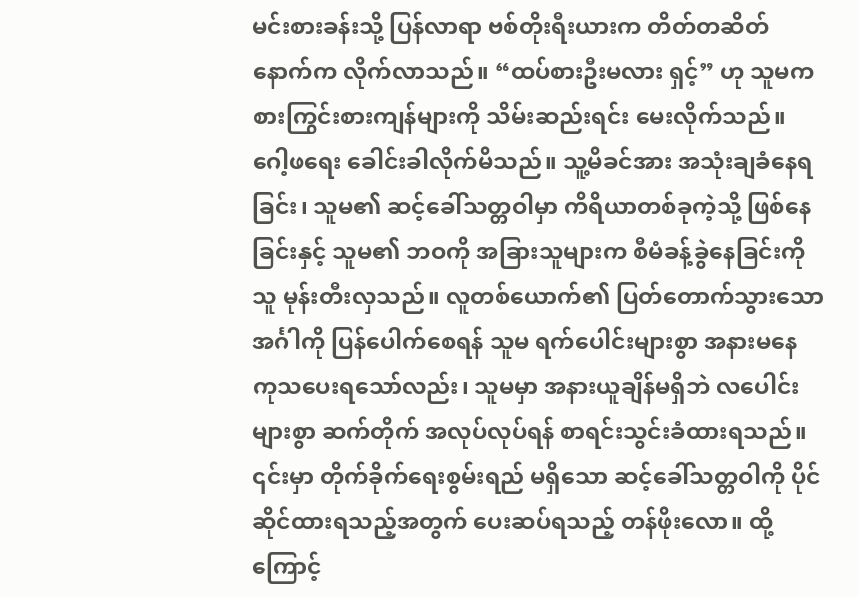မင်းစားခန်းသို့ ပြန်လာရာ ဗစ်တိုးရီးယားက တိတ်တဆိတ် နောက်က လိုက်လာသည်။ “ထပ်စားဦးမလား ရှင့်” ဟု သူမက စားကြွင်းစားကျန်များကို သိမ်းဆည်းရင်း မေးလိုက်သည်။
ဂေါ့ဖရေး ခေါင်းခါလိုက်မိသည်။ သူ့မိခင်အား အသုံးချခံနေရခြင်း၊ သူမ၏ ဆင့်ခေါ်သတ္တဝါမှာ ကိရိယာတစ်ခုကဲ့သို့ ဖြစ်နေခြင်းနှင့် သူမ၏ ဘဝကို အခြားသူများက စီမံခန့်ခွဲနေခြင်းကို သူ မုန်းတီးလှသည်။ လူတစ်ယောက်၏ ပြတ်တောက်သွားသော အင်္ဂါကို ပြန်ပေါက်စေရန် သူမ ရက်ပေါင်းများစွာ အနားမနေ ကုသပေးရသော်လည်း၊ သူမမှာ အနားယူချိန်မရှိဘဲ လပေါင်းများစွာ ဆက်တိုက် အလုပ်လုပ်ရန် စာရင်းသွင်းခံထားရသည်။ ၎င်းမှာ တိုက်ခိုက်ရေးစွမ်းရည် မရှိသော ဆင့်ခေါ်သတ္တဝါကို ပိုင်ဆိုင်ထားရသည့်အတွက် ပေးဆပ်ရသည့် တန်ဖိုးလော။ ထို့ကြောင့်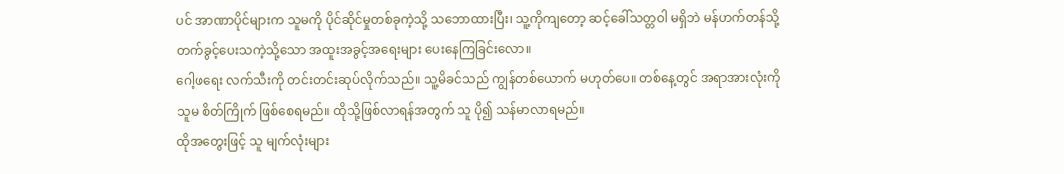ပင် အာဏာပိုင်များက သူမကို ပိုင်ဆိုင်မှုတစ်ခုကဲ့သို့ သဘောထားပြီး၊ သူ့ကိုကျတော့ ဆင့်ခေါ်သတ္တဝါ မရှိဘဲ မန်ဟက်တန်သို့ တက်ခွင့်ပေးသကဲ့သို့သော အထူးအခွင့်အရေးများ ပေးနေကြခြင်းလော။
ဂေါ့ဖရေး လက်သီးကို တင်းတင်းဆုပ်လိုက်သည်။ သူ့မိခင်သည် ကျွန်တစ်ယောက် မဟုတ်ပေ။ တစ်နေ့တွင် အရာအားလုံးကို သူမ စိတ်ကြိုက် ဖြစ်စေရမည်။ ထိုသို့ဖြစ်လာရန်အတွက် သူ ပို၍ သန်မာလာရမည်။
ထိုအတွေးဖြင့် သူ မျက်လုံးများ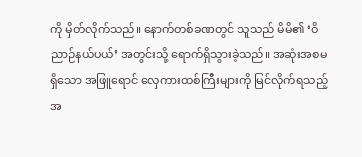ကို မှိတ်လိုက်သည်။ နောက်တစ်ခဏတွင် သူသည် မိမိ၏ ‘ဝိညာဉ်နယ်ပယ်’ အတွင်းသို့ ရောက်ရှိသွားခဲ့သည်။ အဆုံးအစမရှိသော အဖြူရောင် လှေကားထစ်ကြီးများကို မြင်လိုက်ရသည့်အ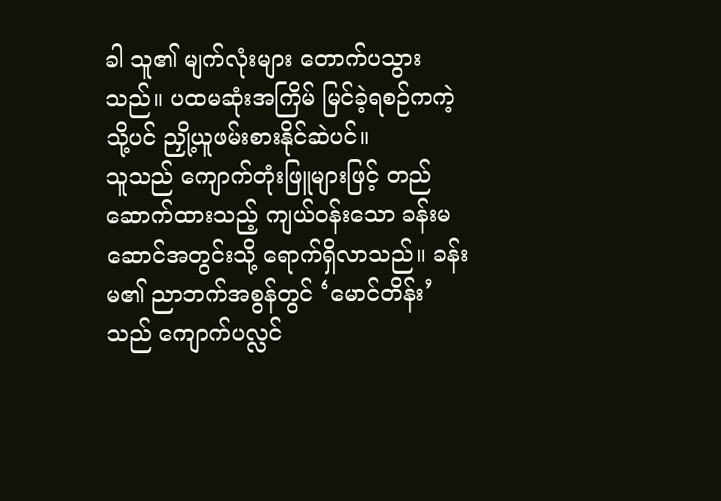ခါ သူ၏ မျက်လုံးများ တောက်ပသွားသည်။ ပထမဆုံးအကြိမ် မြင်ခဲ့ရစဉ်ကကဲ့သို့ပင် ညှို့ယူဖမ်းစားနိုင်ဆဲပင်။
သူသည် ကျောက်တုံးဖြူများဖြင့် တည်ဆောက်ထားသည့် ကျယ်ဝန်းသော ခန်းမဆောင်အတွင်းသို့ ရောက်ရှိလာသည်။ ခန်းမ၏ ညာဘက်အစွန်တွင် ‘မောင်တိန်း’ သည် ကျောက်ပလ္လင်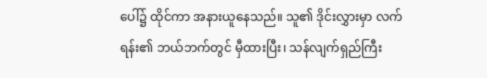ပေါ်၌ ထိုင်ကာ အနားယူနေသည်။ သူ၏ ဒိုင်းလွှားမှာ လက်ရန်း၏ ဘယ်ဘက်တွင် မှီထားပြီး၊ သန်လျက်ရှည်ကြီး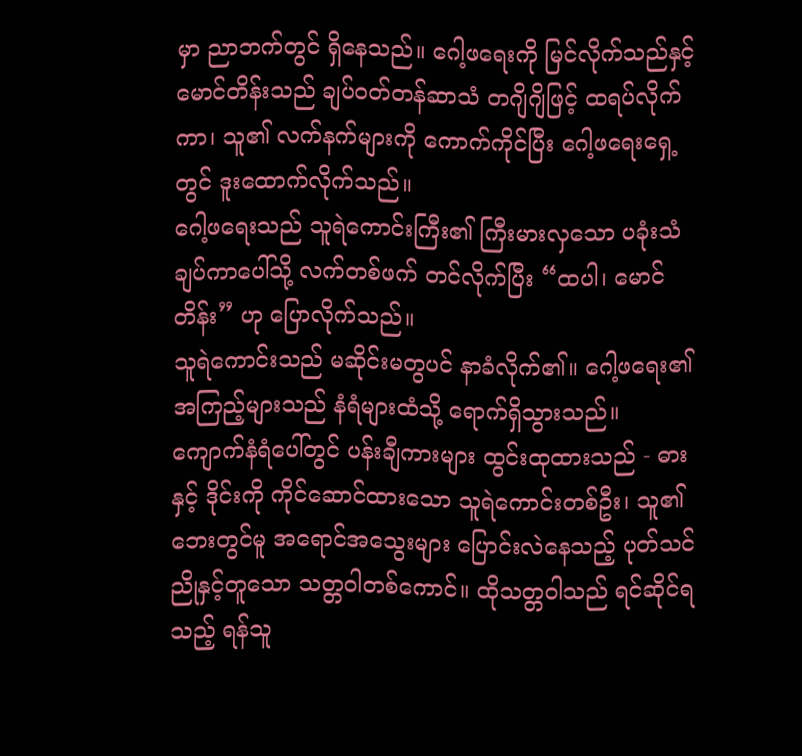မှာ ညာဘက်တွင် ရှိနေသည်။ ဂေါ့ဖရေးကို မြင်လိုက်သည်နှင့် မောင်တိန်းသည် ချပ်ဝတ်တန်ဆာသံ တဂျိဂျိဖြင့် ထရပ်လိုက်ကာ၊ သူ၏ လက်နက်များကို ကောက်ကိုင်ပြီး ဂေါ့ဖရေးရှေ့တွင် ဒူးထောက်လိုက်သည်။
ဂေါ့ဖရေးသည် သူရဲကောင်းကြီး၏ ကြီးမားလှသော ပခုံးသံချပ်ကာပေါ်သို့ လက်တစ်ဖက် တင်လိုက်ပြီး “ထပါ၊ မောင်တိန်း” ဟု ပြောလိုက်သည်။
သူရဲကောင်းသည် မဆိုင်းမတွပင် နာခံလိုက်၏။ ဂေါ့ဖရေး၏ အကြည့်များသည် နံရံများထံသို့ ရောက်ရှိသွားသည်။ ကျောက်နံရံပေါ်တွင် ပန်းချီကားများ ထွင်းထုထားသည် - ဓားနှင့် ဒိုင်းကို ကိုင်ဆောင်ထားသော သူရဲကောင်းတစ်ဦး၊ သူ၏ ဘေးတွင်မူ အရောင်အသွေးများ ပြောင်းလဲနေသည့် ပုတ်သင်ညိုနှင့်တူသော သတ္တဝါတစ်ကောင်။ ထိုသတ္တဝါသည် ရင်ဆိုင်ရသည့် ရန်သူ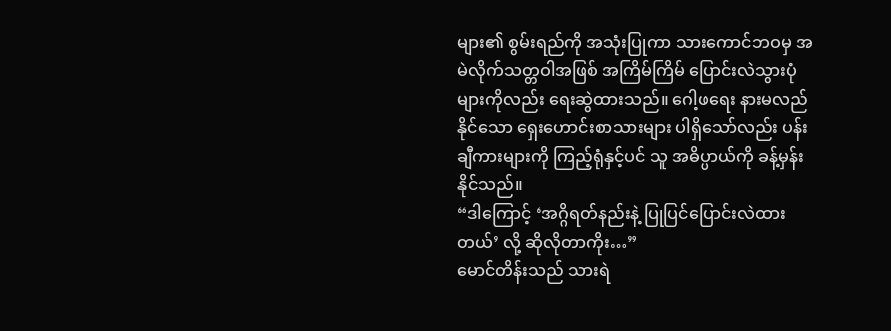များ၏ စွမ်းရည်ကို အသုံးပြုကာ သားကောင်ဘဝမှ အမဲလိုက်သတ္တဝါအဖြစ် အကြိမ်ကြိမ် ပြောင်းလဲသွားပုံများကိုလည်း ရေးဆွဲထားသည်။ ဂေါ့ဖရေး နားမလည်နိုင်သော ရှေးဟောင်းစာသားများ ပါရှိသော်လည်း ပန်းချီကားများကို ကြည့်ရုံနှင့်ပင် သူ အဓိပ္ပာယ်ကို ခန့်မှန်းနိုင်သည်။
“ဒါကြောင့် ‘အဂ္ဂိရတ်နည်းနဲ့ ပြုပြင်ပြောင်းလဲထားတယ်’ လို့ ဆိုလိုတာကိုး…”
မောင်တိန်းသည် သားရဲ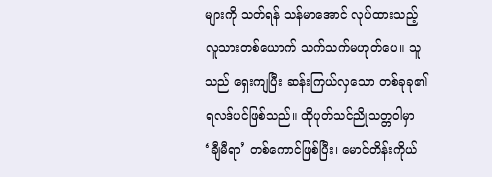များကို သတ်ရန် သန်မာအောင် လုပ်ထားသည့် လူသားတစ်ယောက် သက်သက်မဟုတ်ပေ။ သူသည် ရှေးကျပြီး ဆန်းကြယ်လှသော တစ်ခုခု၏ ရလဒ်ပင်ဖြစ်သည်။ ထိုပုတ်သင်ညိုသတ္တဝါမှာ ‘ချီမီရာ’ တစ်ကောင်ဖြစ်ပြီး၊ မောင်တိန်းကိုယ်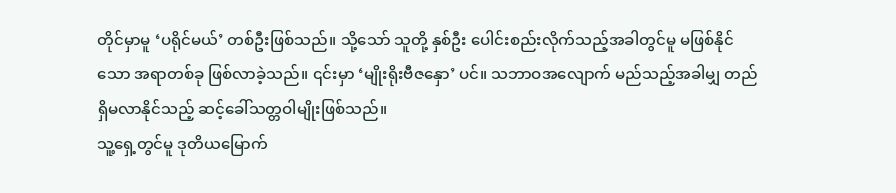တိုင်မှာမူ ‘ပရိုင်မယ်’ တစ်ဦးဖြစ်သည်။ သို့သော် သူတို့ နှစ်ဦး ပေါင်းစည်းလိုက်သည့်အခါတွင်မူ မဖြစ်နိုင်သော အရာတစ်ခု ဖြစ်လာခဲ့သည်။ ၎င်းမှာ ‘မျိုးရိုးဗီဇနှော’ ပင်။ သဘာဝအလျောက် မည်သည့်အခါမျှ တည်ရှိမလာနိုင်သည့် ဆင့်ခေါ်သတ္တဝါမျိုးဖြစ်သည်။
သူ့ရှေ့တွင်မူ ဒုတိယမြောက်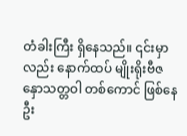တံခါးကြီး ရှိနေသည်။ ၎င်းမှာလည်း နောက်ထပ် မျိုးရိုးဗီဇနှောသတ္တဝါ တစ်ကောင် ဖြစ်နေဦး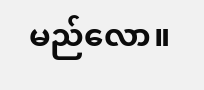မည်လော။